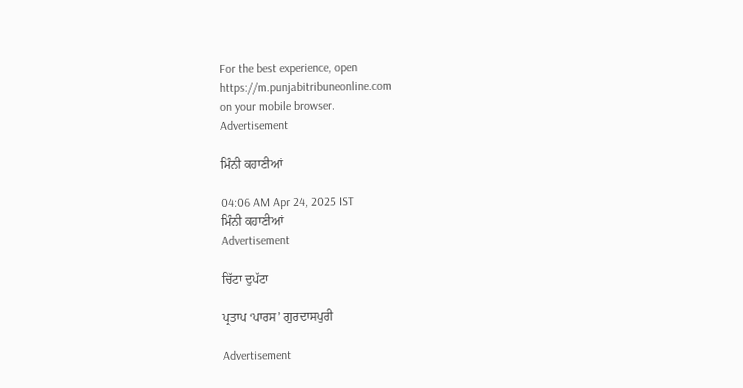For the best experience, open
https://m.punjabitribuneonline.com
on your mobile browser.
Advertisement

ਮਿੰਨੀ ਕਹਾਣੀਆਂ

04:06 AM Apr 24, 2025 IST
ਮਿੰਨੀ ਕਹਾਣੀਆਂ
Advertisement

ਚਿੱਟਾ ਦੁਪੱਟਾ

ਪ੍ਰਤਾਪ ‘ਪਾਰਸ’ ਗੁਰਦਾਸਪੁਰੀ

Advertisement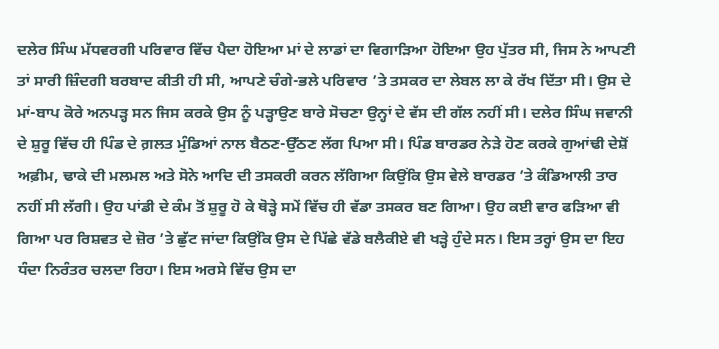ਦਲੇਰ ਸਿੰਘ ਮੱਧਵਰਗੀ ਪਰਿਵਾਰ ਵਿੱਚ ਪੈਦਾ ਹੋਇਆ ਮਾਂ ਦੇ ਲਾਡਾਂ ਦਾ ਵਿਗਾੜਿਆ ਹੋਇਆ ਉਹ ਪੁੱਤਰ ਸੀ, ਜਿਸ ਨੇ ਆਪਣੀ ਤਾਂ ਸਾਰੀ ਜ਼ਿੰਦਗੀ ਬਰਬਾਦ ਕੀਤੀ ਹੀ ਸੀ, ਆਪਣੇ ਚੰਗੇ-ਭਲੇ ਪਰਿਵਾਰ ’ਤੇ ਤਸਕਰ ਦਾ ਲੇਬਲ ਲਾ ਕੇ ਰੱਖ ਦਿੱਤਾ ਸੀ। ਉਸ ਦੇ ਮਾਂ-ਬਾਪ ਕੋਰੇ ਅਨਪੜ੍ਹ ਸਨ ਜਿਸ ਕਰਕੇ ਉਸ ਨੂੰ ਪੜ੍ਹਾਉਣ ਬਾਰੇ ਸੋਚਣਾ ਉਨ੍ਹਾਂ ਦੇ ਵੱਸ ਦੀ ਗੱਲ ਨਹੀਂ ਸੀ। ਦਲੇਰ ਸਿੰਘ ਜਵਾਨੀ ਦੇ ਸ਼ੁਰੂ ਵਿੱਚ ਹੀ ਪਿੰਡ ਦੇ ਗ਼ਲਤ ਮੁੰਡਿਆਂ ਨਾਲ ਬੈਠਣ-ਉੱਠਣ ਲੱਗ ਪਿਆ ਸੀ। ਪਿੰਡ ਬਾਰਡਰ ਨੇੜੇ ਹੋਣ ਕਰਕੇ ਗੁਆਂਢੀ ਦੇਸ਼ੋਂ ਅਫ਼ੀਮ, ਢਾਕੇ ਦੀ ਮਲਮਲ ਅਤੇ ਸੋਨੇ ਆਦਿ ਦੀ ਤਸਕਰੀ ਕਰਨ ਲੱਗਿਆ ਕਿਉਂਕਿ ਉਸ ਵੇਲੇ ਬਾਰਡਰ ’ਤੇ ਕੰਡਿਆਲੀ ਤਾਰ ਨਹੀਂ ਸੀ ਲੱਗੀ। ਉਹ ਪਾਂਡੀ ਦੇ ਕੰਮ ਤੋਂ ਸ਼ੁਰੂ ਹੋ ਕੇ ਥੋੜ੍ਹੇ ਸਮੇਂ ਵਿੱਚ ਹੀ ਵੱਡਾ ਤਸਕਰ ਬਣ ਗਿਆ। ਉਹ ਕਈ ਵਾਰ ਫੜਿਆ ਵੀ ਗਿਆ ਪਰ ਰਿਸ਼ਵਤ ਦੇ ਜ਼ੋਰ ’ਤੇ ਛੁੱਟ ਜਾਂਦਾ ਕਿਉਂਕਿ ਉਸ ਦੇ ਪਿੱਛੇ ਵੱਡੇ ਬਲੈਕੀਏ ਵੀ ਖੜ੍ਹੇ ਹੁੰਦੇ ਸਨ। ਇਸ ਤਰ੍ਹਾਂ ਉਸ ਦਾ ਇਹ ਧੰਦਾ ਨਿਰੰਤਰ ਚਲਦਾ ਰਿਹਾ। ਇਸ ਅਰਸੇ ਵਿੱਚ ਉਸ ਦਾ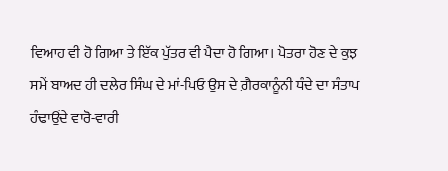ਵਿਆਹ ਵੀ ਹੋ ਗਿਆ ਤੇ ਇੱਕ ਪੁੱਤਰ ਵੀ ਪੈਦਾ ਹੋ ਗਿਆ। ਪੋਤਰਾ ਹੋਣ ਦੇ ਕੁਝ ਸਮੇਂ ਬਾਅਦ ਹੀ ਦਲੇਰ ਸਿੰਘ ਦੇ ਮਾਂ-ਪਿਓ ਉਸ ਦੇ ਗ਼ੈਰਕਾਨੂੰਨੀ ਧੰਦੇ ਦਾ ਸੰਤਾਪ ਹੰਢਾਉਂਦੇ ਵਾਰੋ-ਵਾਰੀ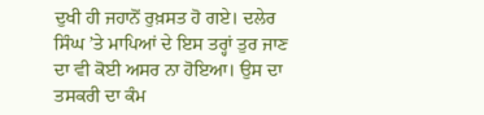ਦੁਖੀ ਹੀ ਜਹਾਨੋਂ ਰੁਖ਼ਸਤ ਹੋ ਗਏ। ਦਲੇਰ ਸਿੰਘ ’ਤੇ ਮਾਪਿਆਂ ਦੇ ਇਸ ਤਰ੍ਹਾਂ ਤੁਰ ਜਾਣ ਦਾ ਵੀ ਕੋਈ ਅਸਰ ਨਾ ਹੋਇਆ। ਉਸ ਦਾ ਤਸਕਰੀ ਦਾ ਕੰਮ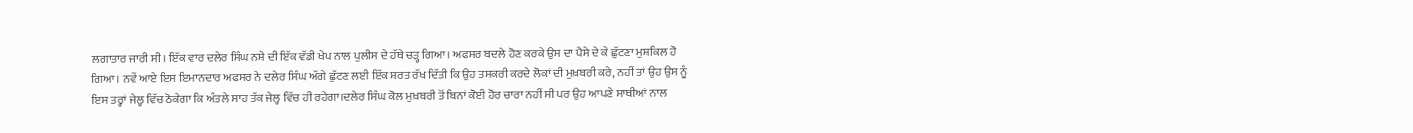ਲਗਾਤਾਰ ਜਾਰੀ ਸੀ। ਇੱਕ ਵਾਰ ਦਲੇਰ ਸਿੰਘ ਨਸ਼ੇ ਦੀ ਇੱਕ ਵੱਡੀ ਖੇਪ ਨਾਲ ਪੁਲੀਸ ਦੇ ਹੱਥੇ ਚੜ੍ਹ ਗਿਆ। ਅਫਸਰ ਬਦਲੇ ਹੋਣ ਕਰਕੇ ਉਸ ਦਾ ਪੈਸੇ ਦੇ ਕੇ ਛੁੱਟਣਾ ਮੁਸ਼ਕਿਲ ਹੋ ਗਿਆ। ਨਵੇਂ ਆਏ ਇਸ ਇਮਾਨਦਾਰ ਅਫਸਰ ਨੇ ਦਲੇਰ ਸਿੰਘ ਅੱਗੇ ਛੁੱਟਣ ਲਈ ਇੱਕ ਸ਼ਰਤ ਰੱਖ ਦਿੱਤੀ ਕਿ ਉਹ ਤਸਕਰੀ ਕਰਦੇ ਲੋਕਾਂ ਦੀ ਮੁਖ਼ਬਰੀ ਕਰੇ, ਨਹੀਂ ਤਾਂ ਉਹ ਉਸ ਨੂੰ ਇਸ ਤਰ੍ਹਾਂ ਜੇਲ੍ਹ ਵਿੱਚ ਠੋਕੇਗਾ ਕਿ ਅੰਤਲੇ ਸਾਹ ਤੱਕ ਜੇਲ੍ਹ ਵਿੱਚ ਹੀ ਰਹੇਗਾ।ਦਲੇਰ ਸਿੰਘ ਕੋਲ ਮੁਖ਼ਬਰੀ ਤੋਂ ਬਿਨਾਂ ਕੋਈ ਹੋਰ ਚਾਰਾ ਨਹੀਂ ਸੀ ਪਰ ਉਹ ਆਪਣੇ ਸਾਥੀਆਂ ਨਾਲ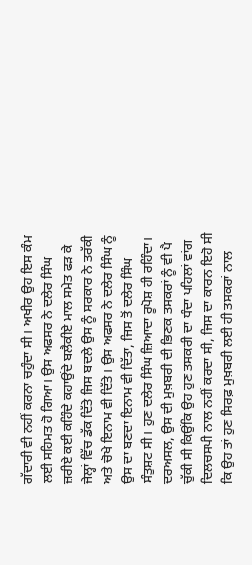ਗੱਦਾਰੀ ਵੀ ਨਹੀਂ ਕਰਨਾ ਚਹੁੰਦਾ ਸੀ। ਅਖੀਰ ਉਹ ਇਸ ਕੰਮ ਲਈ ਸਹਿਮਤ ਹੋ ਗਿਆ। ਉਸ ਅਫਸਰ ਨੇ ਦਲੇਰ ਸਿੰਘ ਜ਼ਰੀਏ ਕਈ ਕਹਿੰਦੇ ਕਹਾਉਂਦੇ ਬਲੈਕੀਏ ਮਾਲ ਸਮੇਤ ਫੜ ਕੇ ਜੇਲ੍ਹਾਂ ਵਿੱਚ ਡੱਕ ਦਿੱਤੇ ਜਿਸ ਬਦਲੇ ਉਸ ਨੂੰ ਸਰਕਾਰ ਨੇ ਤਰੱਕੀ ਅਤੇ ਚੋਖੇ ਇਨਾਮ ਵੀ ਦਿੱਤੇ। ਉਸ ਅਫਸਰ ਨੇ ਦਲੇਰ ਸਿੰਘ ਨੂੰ ਉਸ ਦਾ ਬਣਦਾ ਇਨਾਮ ਵੀ ਦਿੱਤਾ, ਜਿਸ ਤੋਂ ਦਲੇਰ ਸਿੰਘ ਸੰਤੁਸ਼ਟ ਸੀ। ਹੁਣ ਦਲੇਰ ਸਿੰਘ ਜ਼ਿਆਦਾ ਰੂਪੋਸ਼ ਹੀ ਰਹਿੰਦਾ। ਦਰਅਸਲ, ਉਸ ਦੀ ਮੁਖ਼ਬਰੀ ਦੀ ਭਿਣਕ ਤਸਕਰਾਂ ਨੂੰ ਵੀ ਪੈ ਚੁੱਕੀ ਸੀ ਕਿਉਂਕਿ ਉਹ ਹੁਣ ਤਸਕਰੀ ਦਾ ਧੰਦਾ ਪਹਿਲਾਂ ਵਾਂਗ ਦਿਲਚਸਪੀ ਨਾਲ ਨਹੀਂ ਕਰਦਾ ਸੀ, ਜਿਸ ਦਾ ਕਾਰਨ ਇਹੋ ਸੀ ਕਿ ਉਹ ਤਾਂ ਹੁਣ ਸਿਰਫ਼ ਮੁਖ਼ਬਰੀ ਲਈ ਹੀ ਤਸਕਰਾਂ ਨਾਲ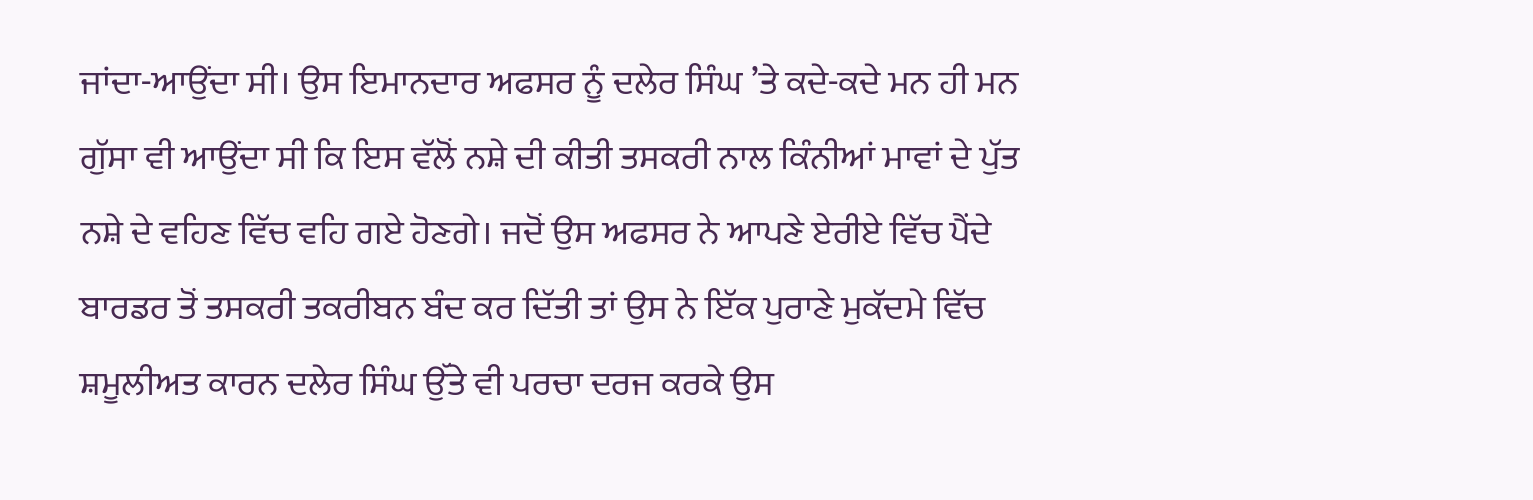ਜਾਂਦਾ-ਆਉਂਦਾ ਸੀ। ਉਸ ਇਮਾਨਦਾਰ ਅਫਸਰ ਨੂੰ ਦਲੇਰ ਸਿੰਘ ’ਤੇ ਕਦੇ-ਕਦੇ ਮਨ ਹੀ ਮਨ ਗੁੱਸਾ ਵੀ ਆਉਂਦਾ ਸੀ ਕਿ ਇਸ ਵੱਲੋਂ ਨਸ਼ੇ ਦੀ ਕੀਤੀ ਤਸਕਰੀ ਨਾਲ ਕਿੰਨੀਆਂ ਮਾਵਾਂ ਦੇ ਪੁੱਤ ਨਸ਼ੇ ਦੇ ਵਹਿਣ ਵਿੱਚ ਵਹਿ ਗਏ ਹੋਣਗੇ। ਜਦੋਂ ਉਸ ਅਫਸਰ ਨੇ ਆਪਣੇ ਏਰੀਏ ਵਿੱਚ ਪੈਂਦੇ ਬਾਰਡਰ ਤੋਂ ਤਸਕਰੀ ਤਕਰੀਬਨ ਬੰਦ ਕਰ ਦਿੱਤੀ ਤਾਂ ਉਸ ਨੇ ਇੱਕ ਪੁਰਾਣੇ ਮੁਕੱਦਮੇ ਵਿੱਚ ਸ਼ਮੂਲੀਅਤ ਕਾਰਨ ਦਲੇਰ ਸਿੰਘ ਉੱਤੇ ਵੀ ਪਰਚਾ ਦਰਜ ਕਰਕੇ ਉਸ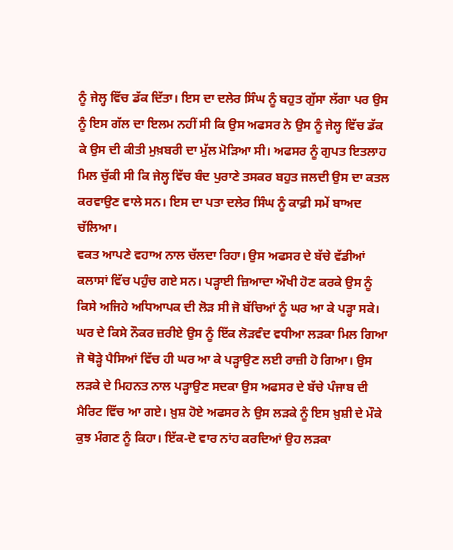ਨੂੰ ਜੇਲ੍ਹ ਵਿੱਚ ਡੱਕ ਦਿੱਤਾ। ਇਸ ਦਾ ਦਲੇਰ ਸਿੰਘ ਨੂੰ ਬਹੁਤ ਗੁੱਸਾ ਲੱਗਾ ਪਰ ਉਸ ਨੂੰ ਇਸ ਗੱਲ ਦਾ ਇਲਮ ਨਹੀਂ ਸੀ ਕਿ ਉਸ ਅਫਸਰ ਨੇ ਉਸ ਨੂੰ ਜੇਲ੍ਹ ਵਿੱਚ ਡੱਕ ਕੇ ਉਸ ਦੀ ਕੀਤੀ ਮੁਖ਼ਬਰੀ ਦਾ ਮੁੱਲ ਮੋੜਿਆ ਸੀ। ਅਫਸਰ ਨੂੰ ਗੁਪਤ ਇਤਲਾਹ ਮਿਲ ਚੁੱਕੀ ਸੀ ਕਿ ਜੇਲ੍ਹ ਵਿੱਚ ਬੰਦ ਪੁਰਾਣੇ ਤਸਕਰ ਬਹੁਤ ਜਲਦੀ ਉਸ ਦਾ ਕਤਲ ਕਰਵਾਉਣ ਵਾਲੇ ਸਨ। ਇਸ ਦਾ ਪਤਾ ਦਲੇਰ ਸਿੰਘ ਨੂੰ ਕਾਫ਼ੀ ਸਮੇਂ ਬਾਅਦ ਚੱਲਿਆ।
ਵਕਤ ਆਪਣੇ ਵਹਾਅ ਨਾਲ ਚੱਲਦਾ ਰਿਹਾ। ਉਸ ਅਫਸਰ ਦੇ ਬੱਚੇ ਵੱਡੀਆਂ ਕਲਾਸਾਂ ਵਿੱਚ ਪਹੁੰਚ ਗਏ ਸਨ। ਪੜ੍ਹਾਈ ਜ਼ਿਆਦਾ ਔਖੀ ਹੋਣ ਕਰਕੇ ਉਸ ਨੂੰ ਕਿਸੇ ਅਜਿਹੇ ਅਧਿਆਪਕ ਦੀ ਲੋੜ ਸੀ ਜੋ ਬੱਚਿਆਂ ਨੂੰ ਘਰ ਆ ਕੇ ਪੜ੍ਹਾ ਸਕੇ। ਘਰ ਦੇ ਕਿਸੇ ਨੌਕਰ ਜ਼ਰੀਏ ਉਸ ਨੂੰ ਇੱਕ ਲੋੜਵੰਦ ਵਧੀਆ ਲੜਕਾ ਮਿਲ ਗਿਆ ਜੋ ਥੋੜ੍ਹੇ ਪੈਸਿਆਂ ਵਿੱਚ ਹੀ ਘਰ ਆ ਕੇ ਪੜ੍ਹਾਉਣ ਲਈ ਰਾਜ਼ੀ ਹੋ ਗਿਆ। ਉਸ ਲੜਕੇ ਦੇ ਮਿਹਨਤ ਨਾਲ ਪੜ੍ਹਾਉਣ ਸਦਕਾ ਉਸ ਅਫਸਰ ਦੇ ਬੱਚੇ ਪੰਜਾਬ ਦੀ ਮੈਰਿਟ ਵਿੱਚ ਆ ਗਏ। ਖ਼ੁਸ਼ ਹੋਏ ਅਫਸਰ ਨੇ ਉਸ ਲੜਕੇ ਨੂੰ ਇਸ ਖ਼ੁਸ਼ੀ ਦੇ ਮੌਕੇ ਕੁਝ ਮੰਗਣ ਨੂੰ ਕਿਹਾ। ਇੱਕ-ਦੋ ਵਾਰ ਨਾਂਹ ਕਰਦਿਆਂ ਉਹ ਲੜਕਾ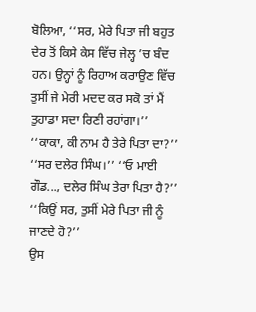ਬੋਲਿਆ, ‘‘ਸਰ, ਮੇਰੇ ਪਿਤਾ ਜੀ ਬਹੁਤ ਦੇਰ ਤੋਂ ਕਿਸੇ ਕੇਸ ਵਿੱਚ ਜੇਲ੍ਹ ’ਚ ਬੰਦ ਹਨ। ਉਨ੍ਹਾਂ ਨੂੰ ਰਿਹਾਅ ਕਰਾਉਣ ਵਿੱਚ ਤੁਸੀਂ ਜੇ ਮੇਰੀ ਮਦਦ ਕਰ ਸਕੋ ਤਾਂ ਮੈਂ ਤੁਹਾਡਾ ਸਦਾ ਰਿਣੀ ਰਹਾਂਗਾ।’’
‘‘ਕਾਕਾ, ਕੀ ਨਾਮ ਹੈ ਤੇਰੇ ਪਿਤਾ ਦਾ?’’ ‘‘ਸਰ ਦਲੇਰ ਸਿੰਘ।’’ ‘‘ਓ ਮਾਈ ਗੌਡ..., ਦਲੇਰ ਸਿੰਘ ਤੇਰਾ ਪਿਤਾ ਹੈ?’’ ‘‘ਕਿਉਂ ਸਰ, ਤੁਸੀਂ ਮੇਰੇ ਪਿਤਾ ਜੀ ਨੂੰ ਜਾਣਦੇ ਹੋ?’’
ਉਸ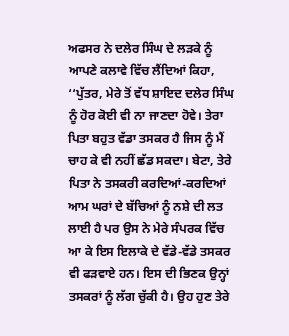ਅਫਸਰ ਨੇ ਦਲੇਰ ਸਿੰਘ ਦੇ ਲੜਕੇ ਨੂੰ ਆਪਣੇ ਕਲਾਵੇ ਵਿੱਚ ਲੈਂਦਿਆਂ ਕਿਹਾ, ‘‘ਪੁੱਤਰ, ਮੇਰੇ ਤੋਂ ਵੱਧ ਸ਼ਾਇਦ ਦਲੇਰ ਸਿੰਘ ਨੂੰ ਹੋਰ ਕੋਈ ਵੀ ਨਾ ਜਾਣਦਾ ਹੋਵੇ। ਤੇਰਾ ਪਿਤਾ ਬਹੁਤ ਵੱਡਾ ਤਸਕਰ ਹੈ ਜਿਸ ਨੂੰ ਮੈਂ ਚਾਹ ਕੇ ਵੀ ਨਹੀਂ ਛੱਡ ਸਕਦਾ। ਬੇਟਾ, ਤੇਰੇ ਪਿਤਾ ਨੇ ਤਸਕਰੀ ਕਰਦਿਆਂ-ਕਰਦਿਆਂ ਆਮ ਘਰਾਂ ਦੇ ਬੱਚਿਆਂ ਨੂੰ ਨਸ਼ੇ ਦੀ ਲਤ ਲਾਈ ਹੈ ਪਰ ਉਸ ਨੇ ਮੇਰੇ ਸੰਪਰਕ ਵਿੱਚ ਆ ਕੇ ਇਸ ਇਲਾਕੇ ਦੇ ਵੱਡੇ-ਵੱਡੇ ਤਸਕਰ ਵੀ ਫੜਵਾਏ ਹਨ। ਇਸ ਦੀ ਭਿਣਕ ਉਨ੍ਹਾਂ ਤਸਕਰਾਂ ਨੂੰ ਲੱਗ ਚੁੱਕੀ ਹੈ। ਉਹ ਹੁਣ ਤੇਰੇ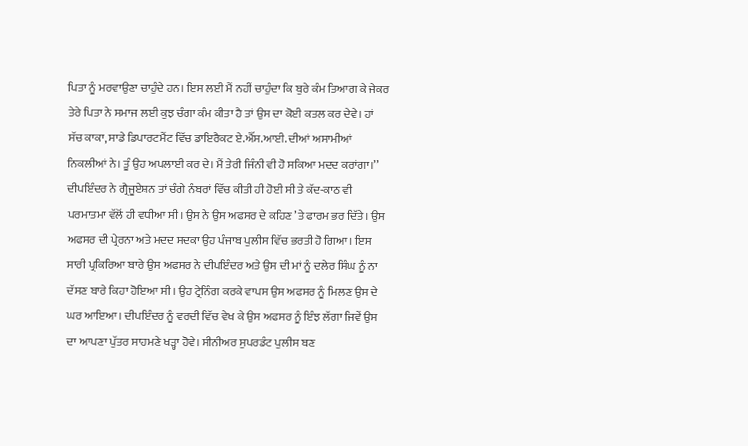ਪਿਤਾ ਨੂੰ ਮਰਵਾਉਣਾ ਚਾਹੁੰਦੇ ਹਨ। ਇਸ ਲਈ ਮੈਂ ਨਹੀਂ ਚਾਹੁੰਦਾ ਕਿ ਬੁਰੇ ਕੰਮ ਤਿਆਗ ਕੇ ਜੇਕਰ ਤੇਰੇ ਪਿਤਾ ਨੇ ਸਮਾਜ ਲਈ ਕੁਝ ਚੰਗਾ ਕੰਮ ਕੀਤਾ ਹੈ ਤਾਂ ਉਸ ਦਾ ਕੋਈ ਕਤਲ ਕਰ ਦੇਵੇ। ਹਾਂ ਸੱਚ ਕਾਕਾ, ਸਾਡੇ ਡਿਪਾਰਟਮੈਂਟ ਵਿੱਚ ਡਾਇਰੈਕਟ ਏ.ਐੱਸ.ਆਈ. ਦੀਆਂ ਅਸਾਮੀਆਂ ਨਿਕਲੀਆਂ ਨੇ। ਤੂੰ ਉਹ ਅਪਲਾਈ ਕਰ ਦੇ। ਮੈਂ ਤੇਰੀ ਜਿੰਨੀ ਵੀ ਹੋ ਸਕਿਆ ਮਦਦ ਕਰਾਂਗਾ।’’
ਦੀਪਇੰਦਰ ਨੇ ਗ੍ਰੈਜੂਏਸ਼ਨ ਤਾਂ ਚੰਗੇ ਨੰਬਰਾਂ ਵਿੱਚ ਕੀਤੀ ਹੀ ਹੋਈ ਸੀ ਤੇ ਕੱਦ-ਕਾਠ ਵੀ ਪਰਮਾਤਮਾ ਵੱਲੋਂ ਹੀ ਵਧੀਆ ਸੀ। ਉਸ ਨੇ ਉਸ ਅਫਸਰ ਦੇ ਕਹਿਣ ’ਤੇ ਫਾਰਮ ਭਰ ਦਿੱਤੇ। ਉਸ ਅਫਸਰ ਦੀ ਪ੍ਰੇਰਨਾ ਅਤੇ ਮਦਦ ਸਦਕਾ ਉਹ ਪੰਜਾਬ ਪੁਲੀਸ ਵਿੱਚ ਭਰਤੀ ਹੋ ਗਿਆ। ਇਸ ਸਾਰੀ ਪ੍ਰਕਿਰਿਆ ਬਾਰੇ ਉਸ ਅਫਸਰ ਨੇ ਦੀਪਇੰਦਰ ਅਤੇ ਉਸ ਦੀ ਮਾਂ ਨੂੰ ਦਲੇਰ ਸਿੰਘ ਨੂੰ ਨਾ ਦੱਸਣ ਬਾਰੇ ਕਿਹਾ ਹੋਇਆ ਸੀ। ਉਹ ਟ੍ਰੇਨਿੰਗ ਕਰਕੇ ਵਾਪਸ ਉਸ ਅਫਸਰ ਨੂੰ ਮਿਲਣ ਉਸ ਦੇ ਘਰ ਆਇਆ। ਦੀਪਇੰਦਰ ਨੂੰ ਵਰਦੀ ਵਿੱਚ ਵੇਖ ਕੇ ਉਸ ਅਫਸਰ ਨੂੰ ਇੰਝ ਲੱਗਾ ਜਿਵੇਂ ਉਸ ਦਾ ਆਪਣਾ ਪੁੱਤਰ ਸਾਹਮਣੇ ਖੜ੍ਹਾ ਹੋਵੇ। ਸੀਨੀਅਰ ਸੁਪਰਡੰਟ ਪੁਲੀਸ ਬਣ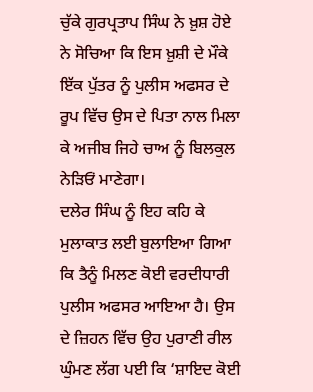ਚੁੱਕੇ ਗੁਰਪ੍ਰਤਾਪ ਸਿੰਘ ਨੇ ਖ਼ੁਸ਼ ਹੋਏ ਨੇ ਸੋਚਿਆ ਕਿ ਇਸ ਖ਼ੁਸ਼ੀ ਦੇ ਮੌਕੇ ਇੱਕ ਪੁੱਤਰ ਨੂੰ ਪੁਲੀਸ ਅਫਸਰ ਦੇ ਰੂਪ ਵਿੱਚ ਉਸ ਦੇ ਪਿਤਾ ਨਾਲ ਮਿਲਾ ਕੇ ਅਜੀਬ ਜਿਹੇ ਚਾਅ ਨੂੰ ਬਿਲਕੁਲ ਨੇੜਿਓਂ ਮਾਣੇਗਾ।
ਦਲੇਰ ਸਿੰਘ ਨੂੰ ਇਹ ਕਹਿ ਕੇ ਮੁਲਾਕਾਤ ਲਈ ਬੁਲਾਇਆ ਗਿਆ ਕਿ ਤੈਨੂੰ ਮਿਲਣ ਕੋਈ ਵਰਦੀਧਾਰੀ ਪੁਲੀਸ ਅਫਸਰ ਆਇਆ ਹੈ। ਉਸ ਦੇ ਜ਼ਿਹਨ ਵਿੱਚ ਉਹ ਪੁਰਾਣੀ ਰੀਲ ਘੁੰਮਣ ਲੱਗ ਪਈ ਕਿ ‘ਸ਼ਾਇਦ ਕੋਈ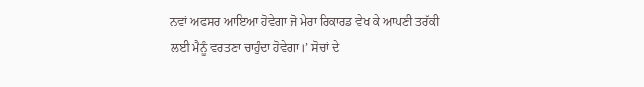ਨਵਾਂ ਅਫਸਰ ਆਇਆ ਹੋਵੇਗਾ ਜੋ ਮੇਰਾ ਰਿਕਾਰਡ ਵੇਖ ਕੇ ਆਪਣੀ ਤਰੱਕੀ ਲਈ ਮੈਨੂੰ ਵਰਤਣਾ ਚਾਹੁੰਦਾ ਹੋਵੇਗਾ।’ ਸੋਚਾਂ ਦੇ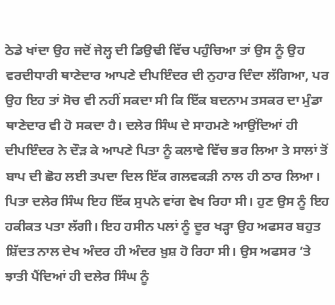ਠੇਡੇ ਖਾਂਦਾ ਉਹ ਜਦੋਂ ਜੇਲ੍ਹ ਦੀ ਡਿਉਢੀ ਵਿੱਚ ਪਹੁੰਚਿਆ ਤਾਂ ਉਸ ਨੂੰ ਉਹ ਵਰਦੀਧਾਰੀ ਥਾਣੇਦਾਰ ਆਪਣੇ ਦੀਪਇੰਦਰ ਦੀ ਨੁਹਾਰ ਦਿੰਦਾ ਲੱਗਿਆ, ਪਰ ਉਹ ਇਹ ਤਾਂ ਸੋਚ ਵੀ ਨਹੀਂ ਸਕਦਾ ਸੀ ਕਿ ਇੱਕ ਬਦਨਾਮ ਤਸਕਰ ਦਾ ਮੁੰਡਾ ਥਾਣੇਦਾਰ ਵੀ ਹੋ ਸਕਦਾ ਹੈ। ਦਲੇਰ ਸਿੰਘ ਦੇ ਸਾਹਮਣੇ ਆਉਂਦਿਆਂ ਹੀ ਦੀਪਇੰਦਰ ਨੇ ਦੌੜ ਕੇ ਆਪਣੇ ਪਿਤਾ ਨੂੰ ਕਲਾਵੇ ਵਿੱਚ ਭਰ ਲਿਆ ਤੇ ਸਾਲਾਂ ਤੋਂ ਬਾਪ ਦੀ ਛੋਹ ਲਈ ਤਪਦਾ ਦਿਲ ਇੱਕ ਗਲਵਕੜੀ ਨਾਲ ਹੀ ਠਾਰ ਲਿਆ। ਪਿਤਾ ਦਲੇਰ ਸਿੰਘ ਇਹ ਇੱਕ ਸੁਪਨੇ ਵਾਂਗ ਵੇਖ ਰਿਹਾ ਸੀ। ਹੁਣ ਉਸ ਨੂੰ ਇਹ ਹਕੀਕਤ ਪਤਾ ਲੱਗੀ। ਇਹ ਹਸੀਨ ਪਲਾਂ ਨੂੰ ਦੂਰ ਖੜ੍ਹਾ ਉਹ ਅਫਸਰ ਬਹੁਤ ਸ਼ਿੱਦਤ ਨਾਲ ਦੇਖ ਅੰਦਰ ਹੀ ਅੰਦਰ ਖ਼ੁਸ਼ ਹੋ ਰਿਹਾ ਸੀ। ਉਸ ਅਫਸਰ ’ਤੇ ਝਾਤੀ ਪੈਂਦਿਆਂ ਹੀ ਦਲੇਰ ਸਿੰਘ ਨੂੰ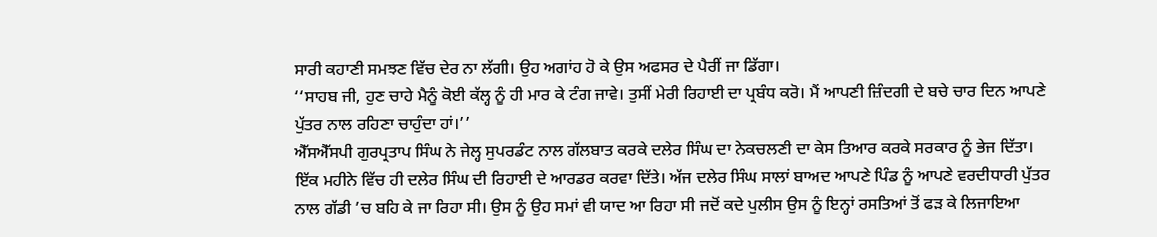ਸਾਰੀ ਕਹਾਣੀ ਸਮਝਣ ਵਿੱਚ ਦੇਰ ਨਾ ਲੱਗੀ। ਉਹ ਅਗਾਂਹ ਹੋ ਕੇ ਉਸ ਅਫਸਰ ਦੇ ਪੈਰੀਂ ਜਾ ਡਿੱਗਾ।
‘‘ਸਾਹਬ ਜੀ, ਹੁਣ ਚਾਹੇ ਮੈਨੂੰ ਕੋਈ ਕੱਲ੍ਹ ਨੂੰ ਹੀ ਮਾਰ ਕੇ ਟੰਗ ਜਾਵੇ। ਤੁਸੀਂ ਮੇਰੀ ਰਿਹਾਈ ਦਾ ਪ੍ਰਬੰਧ ਕਰੋ। ਮੈਂ ਆਪਣੀ ਜ਼ਿੰਦਗੀ ਦੇ ਬਚੇ ਚਾਰ ਦਿਨ ਆਪਣੇ ਪੁੱਤਰ ਨਾਲ ਰਹਿਣਾ ਚਾਹੁੰਦਾ ਹਾਂ।’’
ਐੱਸਐੱਸਪੀ ਗੁਰਪ੍ਰਤਾਪ ਸਿੰਘ ਨੇ ਜੇਲ੍ਹ ਸੁਪਰਡੰਟ ਨਾਲ ਗੱਲਬਾਤ ਕਰਕੇ ਦਲੇਰ ਸਿੰਘ ਦਾ ਨੇਕਚਲਣੀ ਦਾ ਕੇਸ ਤਿਆਰ ਕਰਕੇ ਸਰਕਾਰ ਨੂੰ ਭੇਜ ਦਿੱਤਾ। ਇੱਕ ਮਹੀਨੇ ਵਿੱਚ ਹੀ ਦਲੇਰ ਸਿੰਘ ਦੀ ਰਿਹਾਈ ਦੇ ਆਰਡਰ ਕਰਵਾ ਦਿੱਤੇ। ਅੱਜ ਦਲੇਰ ਸਿੰਘ ਸਾਲਾਂ ਬਾਅਦ ਆਪਣੇ ਪਿੰਡ ਨੂੰ ਆਪਣੇ ਵਰਦੀਧਾਰੀ ਪੁੱਤਰ ਨਾਲ ਗੱਡੀ ’ਚ ਬਹਿ ਕੇ ਜਾ ਰਿਹਾ ਸੀ। ਉਸ ਨੂੰ ਉਹ ਸਮਾਂ ਵੀ ਯਾਦ ਆ ਰਿਹਾ ਸੀ ਜਦੋਂ ਕਦੇ ਪੁਲੀਸ ਉਸ ਨੂੰ ਇਨ੍ਹਾਂ ਰਸਤਿਆਂ ਤੋਂ ਫੜ ਕੇ ਲਿਜਾਇਆ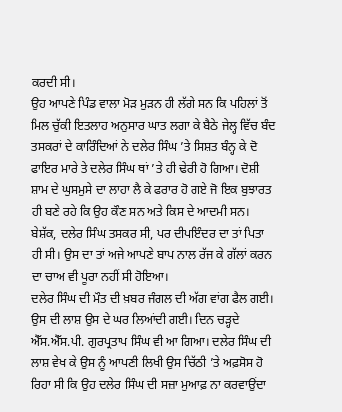ਕਰਦੀ ਸੀ।
ਉਹ ਆਪਣੇ ਪਿੰਡ ਵਾਲਾ ਮੋੜ ਮੁੜਨ ਹੀ ਲੱਗੇ ਸਨ ਕਿ ਪਹਿਲਾਂ ਤੋਂ ਮਿਲ ਚੁੱਕੀ ਇਤਲਾਹ ਅਨੁਸਾਰ ਘਾਤ ਲਗਾ ਕੇ ਬੈਠੇ ਜੇਲ੍ਹ ਵਿੱਚ ਬੰਦ ਤਸਕਰਾਂ ਦੇ ਕਾਰਿੰਦਿਆਂ ਨੇ ਦਲੇਰ ਸਿੰਘ ’ਤੇ ਸਿਸ਼ਤ ਬੰਨ੍ਹ ਕੇ ਦੋ ਫਾਇਰ ਮਾਰੇ ਤੇ ਦਲੇਰ ਸਿੰਘ ਥਾਂ ’ਤੇ ਹੀ ਢੇਰੀ ਹੋ ਗਿਆ। ਦੋਸ਼ੀ ਸ਼ਾਮ ਦੇ ਘੁਸਮੁਸੇ ਦਾ ਲਾਹਾ ਲੈ ਕੇ ਫਰਾਰ ਹੋ ਗਏ ਜੋ ਇਕ ਬੁਝਾਰਤ ਹੀ ਬਣੇ ਰਹੇ ਕਿ ਉਹ ਕੌਣ ਸਨ ਅਤੇ ਕਿਸ ਦੇ ਆਦਮੀ ਸਨ। ਬੇਸ਼ੱਕ, ਦਲੇਰ ਸਿੰਘ ਤਸਕਰ ਸੀ, ਪਰ ਦੀਪਇੰਦਰ ਦਾ ਤਾਂ ਪਿਤਾ ਹੀ ਸੀ। ਉਸ ਦਾ ਤਾਂ ਅਜੇ ਆਪਣੇ ਬਾਪ ਨਾਲ ਰੱਜ ਕੇ ਗੱਲਾਂ ਕਰਨ ਦਾ ਚਾਅ ਵੀ ਪੂਰਾ ਨਹੀਂ ਸੀ ਹੋਇਆ।
ਦਲੇਰ ਸਿੰਘ ਦੀ ਮੌਤ ਦੀ ਖ਼ਬਰ ਜੰਗਲ ਦੀ ਅੱਗ ਵਾਂਗ ਫੈਲ ਗਈ। ਉਸ ਦੀ ਲਾਸ਼ ਉਸ ਦੇ ਘਰ ਲਿਆਂਦੀ ਗਈ। ਦਿਨ ਚੜ੍ਹਦੇ ਐੱਸ.ਐੱਸ.ਪੀ. ਗੁਰਪ੍ਰਤਾਪ ਸਿੰਘ ਵੀ ਆ ਗਿਆ। ਦਲੇਰ ਸਿੰਘ ਦੀ ਲਾਸ਼ ਵੇਖ ਕੇ ਉਸ ਨੂੰ ਆਪਣੀ ਲਿਖੀ ਉਸ ਚਿੱਠੀ ’ਤੇ ਅਫ਼ਸੋਸ ਹੋ ਰਿਹਾ ਸੀ ਕਿ ਉਹ ਦਲੇਰ ਸਿੰਘ ਦੀ ਸਜ਼ਾ ਮੁਆਫ਼ ਨਾ ਕਰਵਾਉਂਦਾ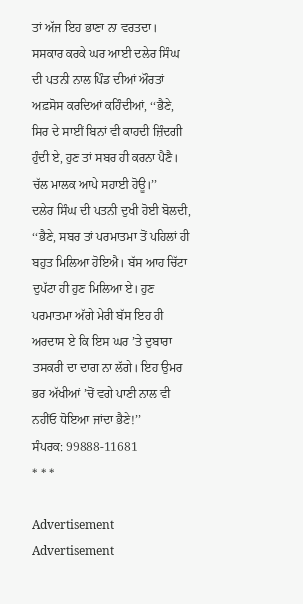ਤਾਂ ਅੱਜ ਇਹ ਭਾਣਾ ਨਾ ਵਰਤਦਾ।
ਸਸਕਾਰ ਕਰਕੇ ਘਰ ਆਈ ਦਲੇਰ ਸਿੰਘ ਦੀ ਪਤਨੀ ਨਾਲ ਪਿੰਡ ਦੀਆਂ ਔਰਤਾਂ ਅਫ਼ਸੋਸ ਕਰਦਿਆਂ ਕਹਿੰਦੀਆਂ, ‘‘ਭੈਣੇ, ਸਿਰ ਦੇ ਸਾਈਂ ਬਿਨਾਂ ਵੀ ਕਾਹਦੀ ਜ਼ਿੰਦਗੀ ਹੁੰਦੀ ਏ, ਹੁਣ ਤਾਂ ਸਬਰ ਹੀ ਕਰਨਾ ਪੈਣੈ। ਚੱਲ ਮਾਲਕ ਆਪੇ ਸਹਾਈ ਹੋਊ।’’
ਦਲੇਰ ਸਿੰਘ ਦੀ ਪਤਨੀ ਦੁਖੀ ਹੋਈ ਬੋਲਦੀ, ‘‘ਭੈਣੇ, ਸਬਰ ਤਾਂ ਪਰਮਾਤਮਾ ਤੋਂ ਪਹਿਲਾਂ ਹੀ ਬਹੁਤ ਮਿਲਿਆ ਹੋਇਐ। ਬੱਸ ਆਹ ਚਿੱਟਾ ਦੁਪੱਟਾ ਹੀ ਹੁਣ ਮਿਲਿਆ ਏ। ਹੁਣ ਪਰਮਾਤਮਾ ਅੱਗੇ ਮੇਰੀ ਬੱਸ ਇਹ ਹੀ ਅਰਦਾਸ ਏ ਕਿ ਇਸ ਘਰ ’ਤੇ ਦੁਬਾਰਾ ਤਸਕਰੀ ਦਾ ਦਾਗ ਨਾ ਲੱਗੇ। ਇਹ ਉਮਰ ਭਰ ਅੱਖੀਆਂ ’ਚੋਂ ਵਗੇ ਪਾਣੀ ਨਾਲ ਵੀ ਨਹੀਂਓ ਧੋਇਆ ਜਾਂਦਾ ਭੈਣੇ!’’
ਸੰਪਰਕ: 99888-11681
* * *

Advertisement
Advertisement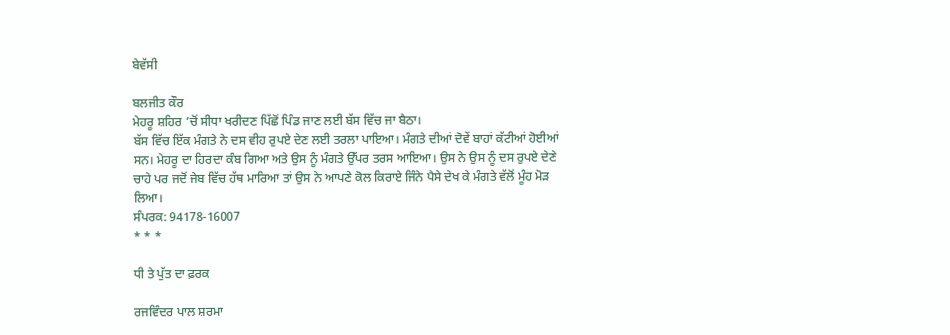ਬੇਵੱਸੀ

ਬਲਜੀਤ ਕੌਰ
ਮੇਹਰੂ ਸ਼ਹਿਰ ’ਚੋਂ ਸੀਧਾ ਖਰੀਦਣ ਪਿੱਛੋਂ ਪਿੰਡ ਜਾਣ ਲਈ ਬੱਸ ਵਿੱਚ ਜਾ ਬੈਠਾ।
ਬੱਸ ਵਿੱਚ ਇੱਕ ਮੰਗਤੇ ਨੇ ਦਸ ਵੀਹ ਰੁਪਏ ਦੇਣ ਲਈ ਤਰਲਾ ਪਾਇਆ। ਮੰਗਤੇ ਦੀਆਂ ਦੋਵੇਂ ਬਾਹਾਂ ਕੱਟੀਆਂ ਹੋਈਆਂ ਸਨ। ਮੇਹਰੂ ਦਾ ਹਿਰਦਾ ਕੰਬ ਗਿਆ ਅਤੇ ਉਸ ਨੂੰ ਮੰਗਤੇ ਉੱਪਰ ਤਰਸ ਆਇਆ। ਉਸ ਨੇ ਉਸ ਨੂੰ ਦਸ ਰੁਪਏ ਦੇਣੇ ਚਾਹੇ ਪਰ ਜਦੋਂ ਜੇਬ ਵਿੱਚ ਹੱਥ ਮਾਰਿਆ ਤਾਂ ਉਸ ਨੇ ਆਪਣੇ ਕੋਲ ਕਿਰਾਏ ਜਿੰਨੇ ਪੈਸੇ ਦੇਖ ਕੇ ਮੰਗਤੇ ਵੱਲੋਂ ਮੂੰਹ ਮੋੜ ਲਿਆ।
ਸੰਪਰਕ: 94178-16007
* * *

ਧੀ ਤੇ ਪੁੱਤ ਦਾ ਫ਼ਰਕ

ਰਜਵਿੰਦਰ ਪਾਲ ਸ਼ਰਮਾ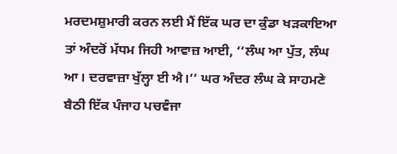ਮਰਦਮਸ਼ੁਮਾਰੀ ਕਰਨ ਲਈ ਮੈਂ ਇੱਕ ਘਰ ਦਾ ਕੁੰਡਾ ਖੜਕਾਇਆ ਤਾਂ ਅੰਦਰੋਂ ਮੱਧਮ ਜਿਹੀ ਆਵਾਜ਼ ਆਈ, ‘‘ਲੰਘ ਆ ਪੁੱਤ, ਲੰਘ ਆ। ਦਰਵਾਜ਼ਾ ਖੁੱਲ੍ਹਾ ਈ ਐ।’’ ਘਰ ਅੰਦਰ ਲੰਘ ਕੇ ਸਾਹਮਣੇ ਬੈਠੀ ਇੱਕ ਪੰਜਾਹ ਪਚਵੰਜਾ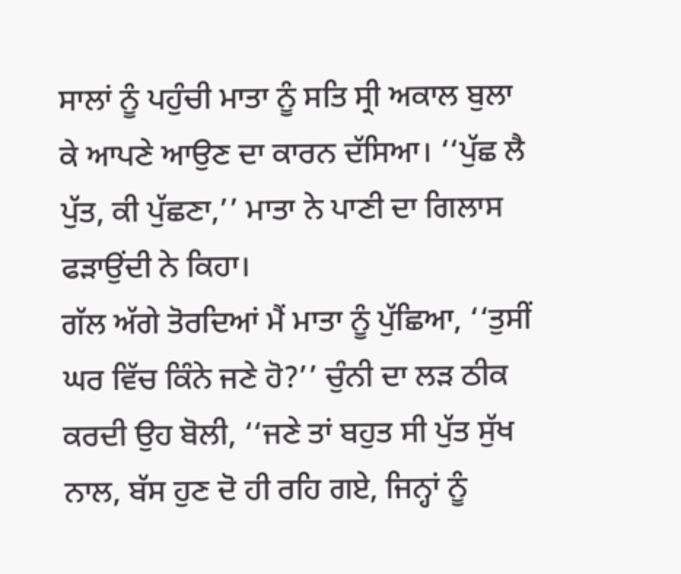ਸਾਲਾਂ ਨੂੰ ਪਹੁੰਚੀ ਮਾਤਾ ਨੂੰ ਸਤਿ ਸ੍ਰੀ ਅਕਾਲ ਬੁਲਾ ਕੇ ਆਪਣੇ ਆਉਣ ਦਾ ਕਾਰਨ ਦੱਸਿਆ। ‘‘ਪੁੱਛ ਲੈ ਪੁੱਤ, ਕੀ ਪੁੱਛਣਾ,’’ ਮਾਤਾ ਨੇ ਪਾਣੀ ਦਾ ਗਿਲਾਸ ਫੜਾਉਂਦੀ ਨੇ ਕਿਹਾ।
ਗੱਲ ਅੱਗੇ ਤੋਰਦਿਆਂ ਮੈਂ ਮਾਤਾ ਨੂੰ ਪੁੱਛਿਆ, ‘‘ਤੁਸੀਂ ਘਰ ਵਿੱਚ ਕਿੰਨੇ ਜਣੇ ਹੋ?’’ ਚੁੰਨੀ ਦਾ ਲੜ ਠੀਕ ਕਰਦੀ ਉਹ ਬੋਲੀ, ‘‘ਜਣੇ ਤਾਂ ਬਹੁਤ ਸੀ ਪੁੱਤ ਸੁੱਖ ਨਾਲ, ਬੱਸ ਹੁਣ ਦੋ ਹੀ ਰਹਿ ਗਏ, ਜਿਨ੍ਹਾਂ ਨੂੰ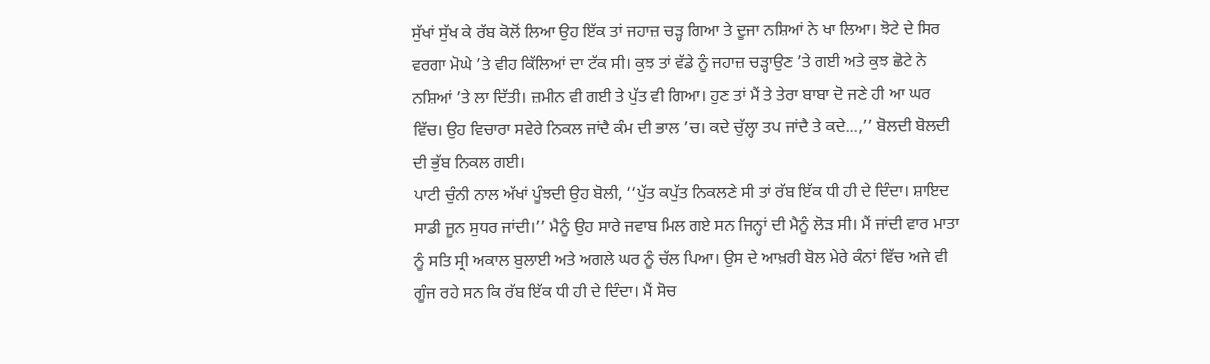ਸੁੱਖਾਂ ਸੁੱਖ ਕੇ ਰੱਬ ਕੋਲੋਂ ਲਿਆ ਉਹ ਇੱਕ ਤਾਂ ਜਹਾਜ਼ ਚੜ੍ਹ ਗਿਆ ਤੇ ਦੂਜਾ ਨਸ਼ਿਆਂ ਨੇ ਖਾ ਲਿਆ। ਝੋਟੇ ਦੇ ਸਿਰ ਵਰਗਾ ਮੋਘੇ ’ਤੇ ਵੀਹ ਕਿੱਲਿਆਂ ਦਾ ਟੱਕ ਸੀ। ਕੁਝ ਤਾਂ ਵੱਡੇ ਨੂੰ ਜਹਾਜ਼ ਚੜ੍ਹਾਉਣ ’ਤੇ ਗਈ ਅਤੇ ਕੁਝ ਛੋਟੇ ਨੇ ਨਸ਼ਿਆਂ ’ਤੇ ਲਾ ਦਿੱਤੀ। ਜ਼ਮੀਨ ਵੀ ਗਈ ਤੇ ਪੁੱਤ ਵੀ ਗਿਆ। ਹੁਣ ਤਾਂ ਮੈਂ ਤੇ ਤੇਰਾ ਬਾਬਾ ਦੋ ਜਣੇ ਹੀ ਆ ਘਰ ਵਿੱਚ। ਉਹ ਵਿਚਾਰਾ ਸਵੇਰੇ ਨਿਕਲ ਜਾਂਦੈ ਕੰਮ ਦੀ ਭਾਲ ’ਚ। ਕਦੇ ਚੁੱਲ੍ਹਾ ਤਪ ਜਾਂਦੈ ਤੇ ਕਦੇ...,’’ ਬੋਲਦੀ ਬੋਲਦੀ ਦੀ ਭੁੱਬ ਨਿਕਲ ਗਈ।
ਪਾਟੀ ਚੁੰਨੀ ਨਾਲ ਅੱਖਾਂ ਪੂੰਝਦੀ ਉਹ ਬੋਲੀ, ‘‘ਪੁੱਤ ਕਪੁੱਤ ਨਿਕਲਣੇ ਸੀ ਤਾਂ ਰੱਬ ਇੱਕ ਧੀ ਹੀ ਦੇ ਦਿੰਦਾ। ਸ਼ਾਇਦ ਸਾਡੀ ਜੂਨ ਸੁਧਰ ਜਾਂਦੀ।’’ ਮੈਨੂੰ ਉਹ ਸਾਰੇ ਜਵਾਬ ਮਿਲ ਗਏ ਸਨ ਜਿਨ੍ਹਾਂ ਦੀ ਮੈਨੂੰ ਲੋੜ ਸੀ। ਮੈਂ ਜਾਂਦੀ ਵਾਰ ਮਾਤਾ ਨੂੰ ਸਤਿ ਸ੍ਰੀ ਅਕਾਲ ਬੁਲਾਈ ਅਤੇ ਅਗਲੇ ਘਰ ਨੂੰ ਚੱਲ ਪਿਆ। ਉਸ ਦੇ ਆਖ਼ਰੀ ਬੋਲ ਮੇਰੇ ਕੰਨਾਂ ਵਿੱਚ ਅਜੇ ਵੀ ਗੂੰਜ ਰਹੇ ਸਨ ਕਿ ਰੱਬ ਇੱਕ ਧੀ ਹੀ ਦੇ ਦਿੰਦਾ। ਮੈਂ ਸੋਚ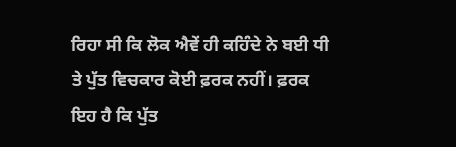ਰਿਹਾ ਸੀ ਕਿ ਲੋਕ ਐਵੇਂ ਹੀ ਕਹਿੰਦੇ ਨੇ ਬਈ ਧੀ ਤੇ ਪੁੱਤ ਵਿਚਕਾਰ ਕੋਈ ਫ਼ਰਕ ਨਹੀਂ। ਫ਼ਰਕ ਇਹ ਹੈ ਕਿ ਪੁੱਤ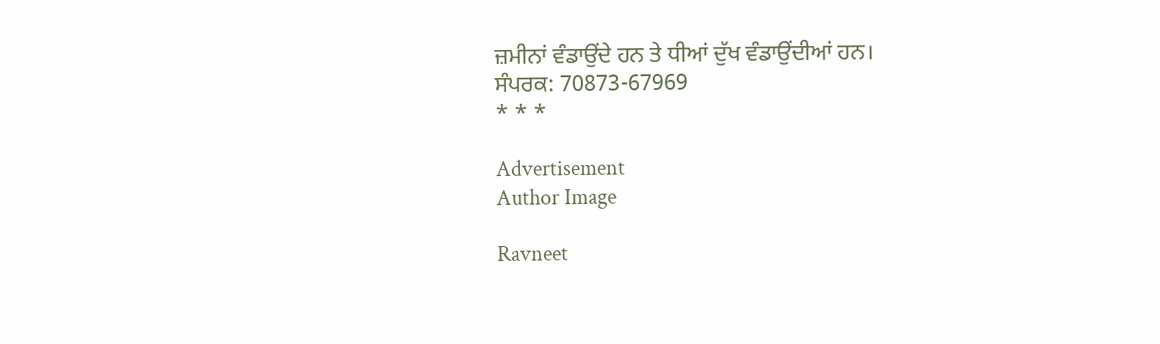ਜ਼ਮੀਨਾਂ ਵੰਡਾਉਂਦੇ ਹਨ ਤੇ ਧੀਆਂ ਦੁੱਖ ਵੰਡਾਉਂਦੀਆਂ ਹਨ।
ਸੰਪਰਕ: 70873-67969
* * *

Advertisement
Author Image

Ravneet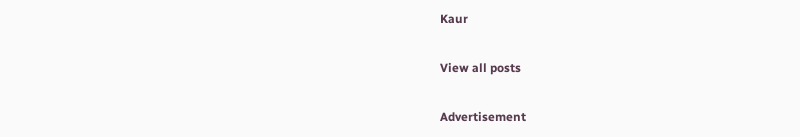Kaur

View all posts

Advertisement